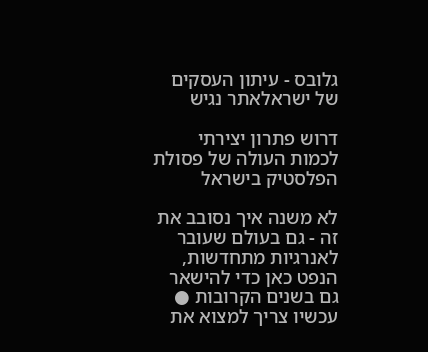גלובס - עיתון העסקים של ישראלאתר נגיש

דרוש פתרון יצירתי לכמות העולה של פסולת הפלסטיק בישראל

לא משנה איך נסובב את זה - גם בעולם שעובר לאנרגיות מתחדשות, הנפט כאן כדי להישאר גם בשנים הקרובות ● עכשיו צריך למצוא את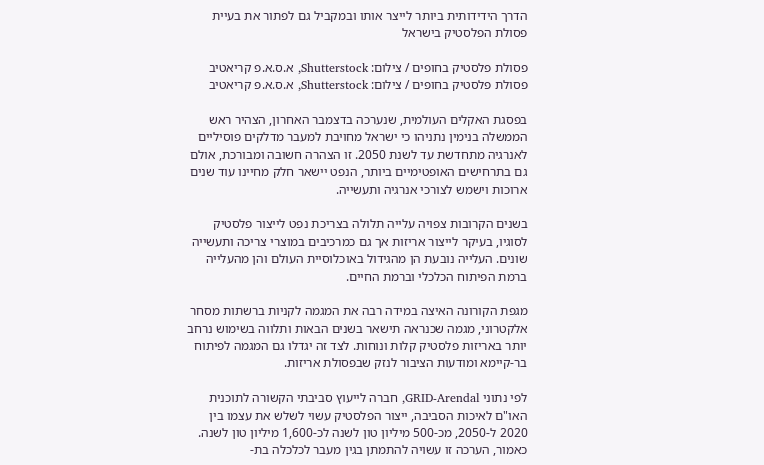הדרך הידידותית ביותר לייצר אותו ובמקביל גם לפתור את בעיית פסולת הפלסטיק בישראל

פסולת פלסטיק בחופים / צילום: Shutterstock, א.ס.א.פ קריאטיב
פסולת פלסטיק בחופים / צילום: Shutterstock, א.ס.א.פ קריאטיב

בפסגת האקלים העולמית, שנערכה בדצמבר האחרון, הצהיר ראש הממשלה בנימין נתניהו כי ישראל מחויבת למעבר מדלקים פוסיליים לאנרגיה מתחדשת עד לשנת 2050. זו הצהרה חשובה ומבורכת, אולם גם בתרחישים האופטימיים ביותר, הנפט יישאר חלק מחיינו עוד שנים ארוכות וישמש לצורכי אנרגיה ותעשייה.

בשנים הקרובות צפויה עלייה תלולה בצריכת נפט לייצור פלסטיק לסוגיו, בעיקר לייצור אריזות אך גם כמרכיבים במוצרי צריכה ותעשייה שונים. העלייה נובעת הן מהגידול באוכלוסיית העולם והן מהעלייה ברמת הפיתוח הכלכלי וברמת החיים.

מגפת הקורונה האיצה במידה רבה את המגמה לקניות ברשתות מסחר אלקטרוני, מגמה שכנראה תישאר בשנים הבאות ותלווה בשימוש נרחב יותר באריזות פלסטיק קלות ונוחות. לצד זה יגדלו גם המגמה לפיתוח בר-קיימא ומודעות הציבור לנזק שבפסולת אריזות.

לפי נתוני GRID-Arendal, חברה לייעוץ סביבתי הקשורה לתוכנית האו"ם לאיכות הסביבה, ייצור הפלסטיק עשוי לשלש את עצמו בין 2020 ל-2050, מכ-500 מיליון טון לשנה לכ-1,600 מיליון טון לשנה. כאמור, הערכה זו עשויה להתמתן בגין מעבר לכלכלה בת-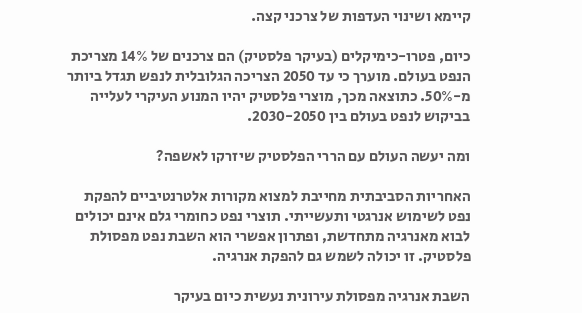קיימא ושינוי העדפות של צרכני קצה.

כיום, פטרו-כימיקלים (בעיקר פלסטיק) הם צרכנים של 14% מצריכת הנפט בעולם. מוערך כי עד 2050 הצריכה הגלובלית לנפש תגדל ביותר מ-50%. כתוצאה מכך, מוצרי פלסטיק יהיו המנוע העיקרי לעלייה בביקוש לנפט בעולם בין 2030-2050.

ומה יעשה העולם עם הררי הפלסטיק שיזרקו לאשפה?

האחריות הסביבתית מחייבת למצוא מקורות אלטרנטיביים להפקת נפט לשימוש אנרגטי ותעשייתי. תוצרי נפט כחומרי גלם אינם יכולים לבוא מאנרגיה מתחדשת, ופתרון אפשרי הוא השבת נפט מפסולת פלסטיק. זו יכולה לשמש גם להפקת אנרגיה.

השבת אנרגיה מפסולת עירונית נעשית כיום בעיקר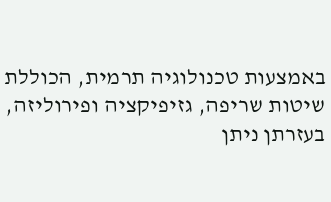באמצעות טכנולוגיה תרמית, הכוללת שיטות שריפה, גזיפיקציה ופירוליזה, בעזרתן ניתן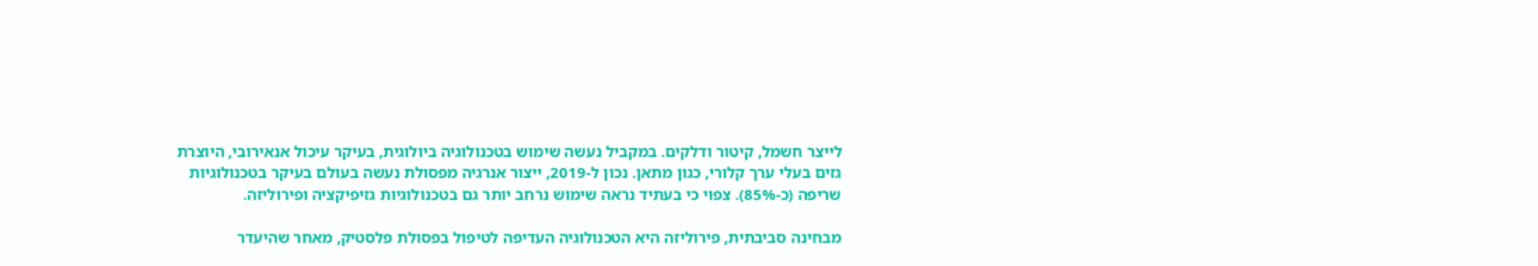לייצר חשמל, קיטור ודלקים. במקביל נעשה שימוש בטכנולוגיה ביולוגית, בעיקר עיכול אנאירובי, היוצרת גזים בעלי ערך קלורי, כגון מתאן. נכון ל-2019, ייצור אנרגיה מפסולת נעשה בעולם בעיקר בטכנולוגיות שריפה (כ-85%). צפוי כי בעתיד נראה שימוש נרחב יותר גם בטכנולוגיות גזיפיקציה ופירוליזה.

מבחינה סביבתית, פירוליזה היא הטכנולוגיה העדיפה לטיפול בפסולת פלסטיק, מאחר שהיעדר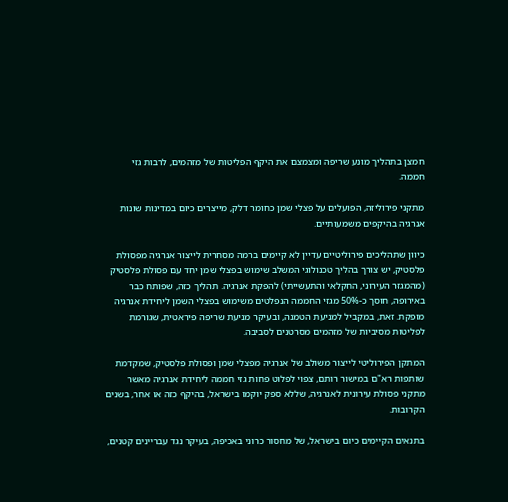חמצן בתהליך מונע שריפה ומצמצם את היקף הפליטות של מזהמים, לרבות גזי חממה.

מתקני פירוליזה, הפועלים על פצלי שמן כחומר דלק, מייצרים כיום במדינות שונות אנרגיה בהיקפים משמעותיים.

כיוון שתהליכים פירוליטיים עדיין לא קיימים ברמה מסחרית לייצור אנרגיה מפסולת פלסטיק, יש צורך בהליך טכנולוגי המשלב שימוש בפצלי שמן יחד עם פסולת פלסטיק (מהמגזר העירוני, החקלאי והתעשייתי) להפקת אנרגיה. תהליך כזה, שפותח כבר באירופה, חוסך כ-50% מגזי החממה הנפלטים משימוש בפצלי השמן ליחידת אנרגיה מופקת. זאת, במקביל למניעת הטמנה, ובעיקר מניעת שריפה פיראטית, שגורמת לפליטות מסיביות של מזהמים מסרטנים לסביבה.

המתקן הפירוליטי לייצור משולב של אנרגיה מפצלי שמן ופסולת פלסטיק, שמקדמת שותפות רא"ם במישור רותם, צפוי לפלוט פחות גזי חממה ליחידת אנרגיה מאשר מתקני פסולת עירונית לאנרגיה, שללא ספק יוקמו בישראל, בהיקף כזה או אחר, בשנים הקרובות.

בתנאים הקיימים כיום בישראל, של מחסור כרוני באכיפה, בעיקר נגד עבריינים קטנים,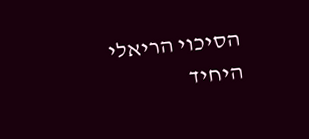הסיכוי הריאלי היחיד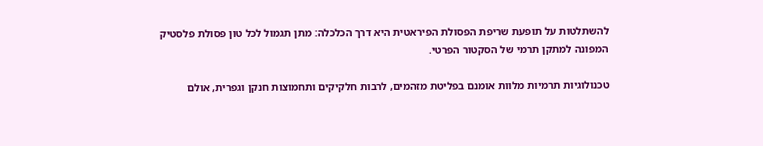להשתלטות על תופעת שריפת הפסולת הפיראטית היא דרך הכלכלה: מתן תגמול לכל טון פסולת פלסטיק המפונה למתקן תרמי של הסקטור הפרטי.

טכנולוגיות תרמיות מלוות אומנם בפליטת מזהמים, לרבות חלקיקים ותחמוצות חנקן וגפרית, אולם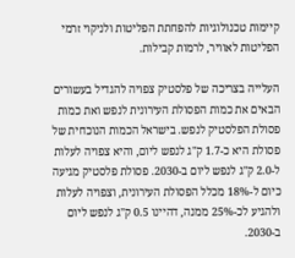קיימות טכנולוגיות להפחתת הפליטות ולניקוי זרמי הפליטות לאוויר, לרמות קבילות.

העלייה בצריכה של פלסטיק צפויה להגדיל בעשורים הבאים את כמות הפסולת העירונית לנפש ואת כמות פסולת הפלסטיק לנפש. בישראל הכמות הנוכחית של פסולת היא כ-1.7 ק"ג לנפש ליום, והיא צפויה לעלות ל-2.0 ק"ג לנפש ליום ב-2030. פסולת פלסטיק מגיעה כיום ל-18% מכלל הפסולת העירונית, וצפויה לעלות ולהגיע לכ-25% ממנה, דהיינו 0.5 ק"ג לנפש ליום ב-2030.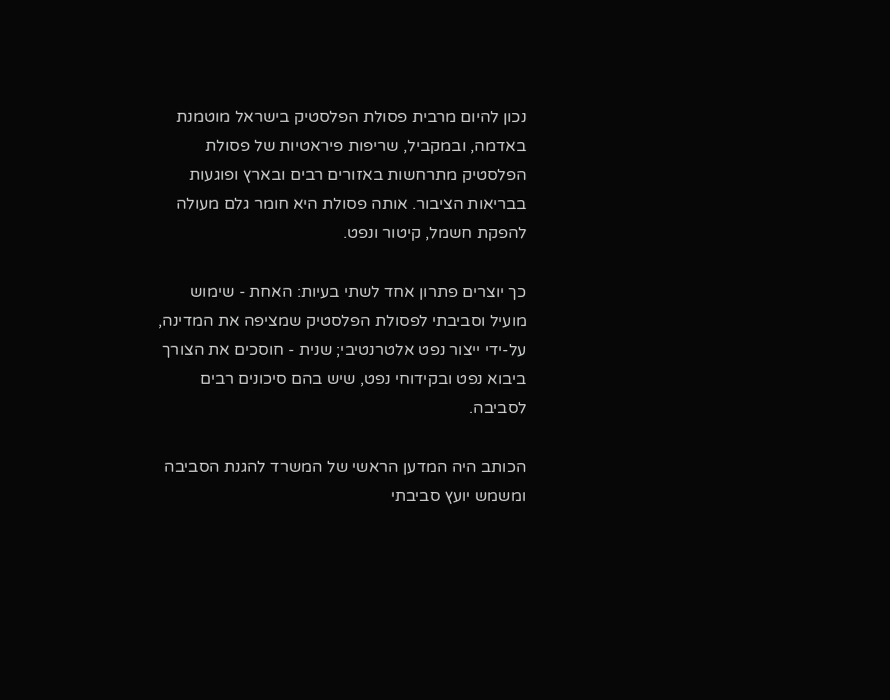נכון להיום מרבית פסולת הפלסטיק בישראל מוטמנת באדמה, ובמקביל, שריפות פיראטיות של פסולת הפלסטיק מתרחשות באזורים רבים ובארץ ופוגעות בבריאות הציבור. אותה פסולת היא חומר גלם מעולה להפקת חשמל, קיטור ונפט.

כך יוצרים פתרון אחד לשתי בעיות: האחת - שימוש מועיל וסביבתי לפסולת הפלסטיק שמציפה את המדינה, על-ידי ייצור נפט אלטרנטיבי; שנית - חוסכים את הצורך ביבוא נפט ובקידוחי נפט, שיש בהם סיכונים רבים לסביבה.

הכותב היה המדען הראשי של המשרד להגנת הסביבה ומשמש יועץ סביבתי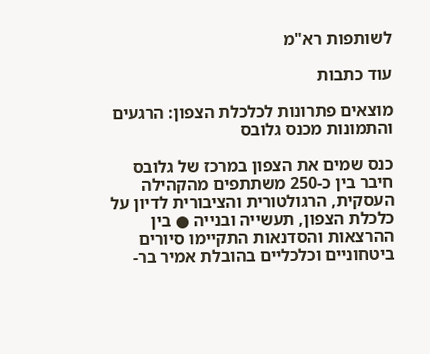לשותפות רא"מ

עוד כתבות

מוצאים פתרונות לכלכלת הצפון: הרגעים והתמונות מכנס גלובס

כנס שמים את הצפון במרכז של גלובס חיבר בין כ-250 משתתפים מהקהילה העסקית, הרגולטורית והציבורית לדיון על כלכלת הצפון, תעשייה ובנייה ● בין ההרצאות והסדנאות התקיימו סיורים ביטחוניים וכלכליים בהובלת אמיר בר-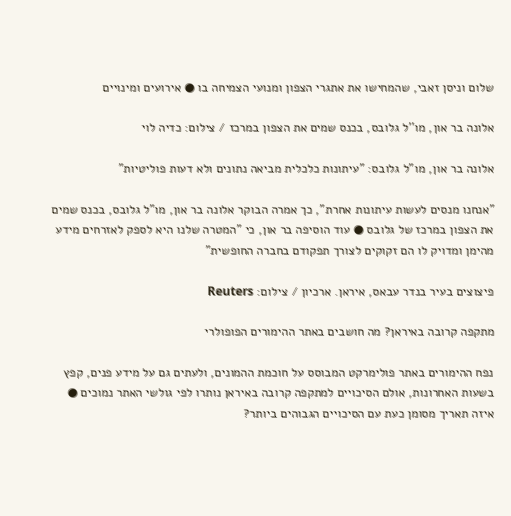שלום וניסן זאבי, שהמחישו את אתגרי הצפון ומנועי הצמיחה בו ● אירועים ומינויים

אלונה בר און, מו''ל גלובס, בכנס שמים את הצפון במרכז / צילום: כדיה לוי

אלונה בר און, מו"ל גלובס: "עיתונות כלכלית מביאה נתונים ולא דעות פוליטיות"

"אנחנו מנסים לעשות עיתונות אחרת", כך אמרה הבוקר אלונה בר און, מו"ל גלובס, בכנס שמים את הצפון במרכז של גלובס ● עוד הוסיפה בר און, כי "המטרה שלנו היא לספק לאזרחים מידע מהימן ומדויק לו הם זקוקים לצורך תפקודם בחברה החופשית"

פיצוצים בעיר בנדר עבאס, איראן. ארכיון / צילום: Reuters

מתקפה קרובה באיראן? מה חושבים באתר ההימורים הפופולרי

נפח ההימורים באתר פולימרקט המבוסס על חוכמת ההמונים, ולעתים גם על מידע פנים, קפץ בשעות האחרונות, אולם הסיכויים למתקפה קרובה באיראן נותרו לפי גולשי האתר נמוכים ● איזה תאריך מסומן כעת עם הסיכויים הגבוהים ביותר?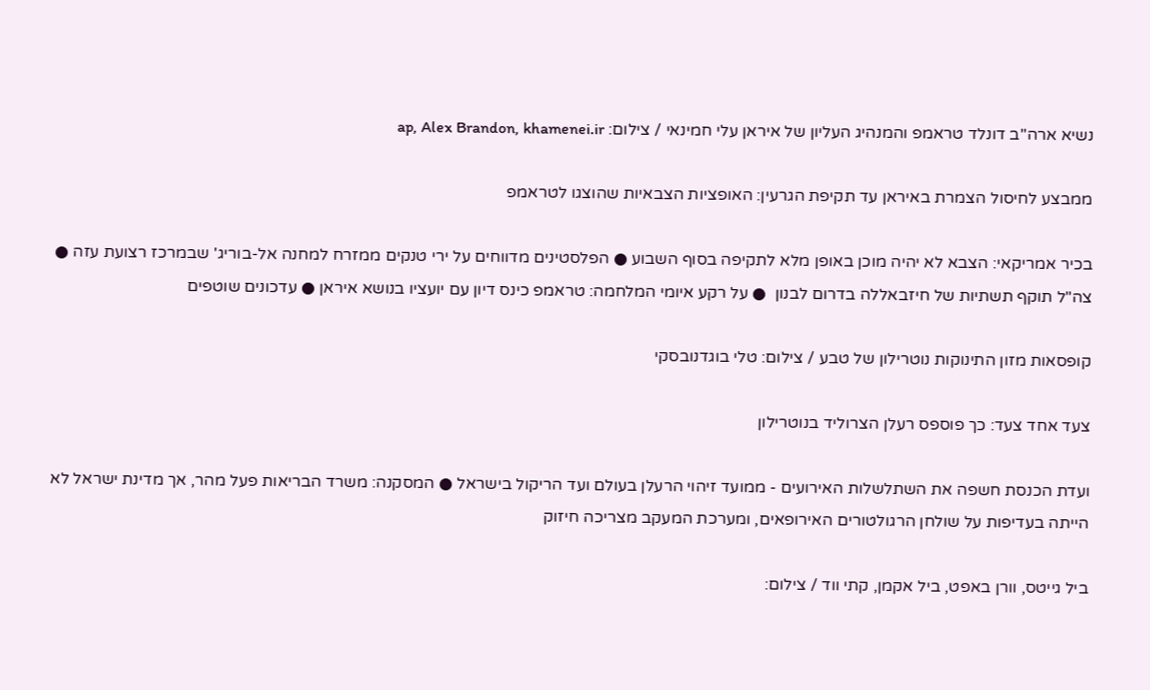נשיא ארה''ב דונלד טראמפ והמנהיג העליון של איראן עלי חמינאי / צילום: ap, Alex Brandon, khamenei.ir

ממבצע לחיסול הצמרת באיראן עד תקיפת הגרעין: האופציות הצבאיות שהוצגו לטראמפ

בכיר אמריקאי: הצבא לא יהיה מוכן באופן מלא לתקיפה בסוף השבוע ● הפלסטינים מדווחים על ירי טנקים ממזרח למחנה אל-בוריג' שבמרכז רצועת עזה ●  צה"ל תוקף תשתיות של חיזבאללה בדרום לבנון  ● על רקע איומי המלחמה: טראמפ כינס דיון עם יועציו בנושא איראן ● עדכונים שוטפים

קופסאות מזון התינוקות נוטרילון של טבע / צילום: טלי בוגדנובסקי

צעד אחד צעד: כך פוספס רעלן הצרוליד בנוטרילון

ועדת הכנסת חשפה את השתלשלות האירועים - ממועד זיהוי הרעלן בעולם ועד הריקול בישראל ● המסקנה: משרד הבריאות פעל מהר, אך מדינת ישראל לא הייתה בעדיפות על שולחן הרגולטורים האירופאים, ומערכת המעקב מצריכה חיזוק

ביל גייטס, וורן באפט, ביל אקמן, קתי ווד / צילום: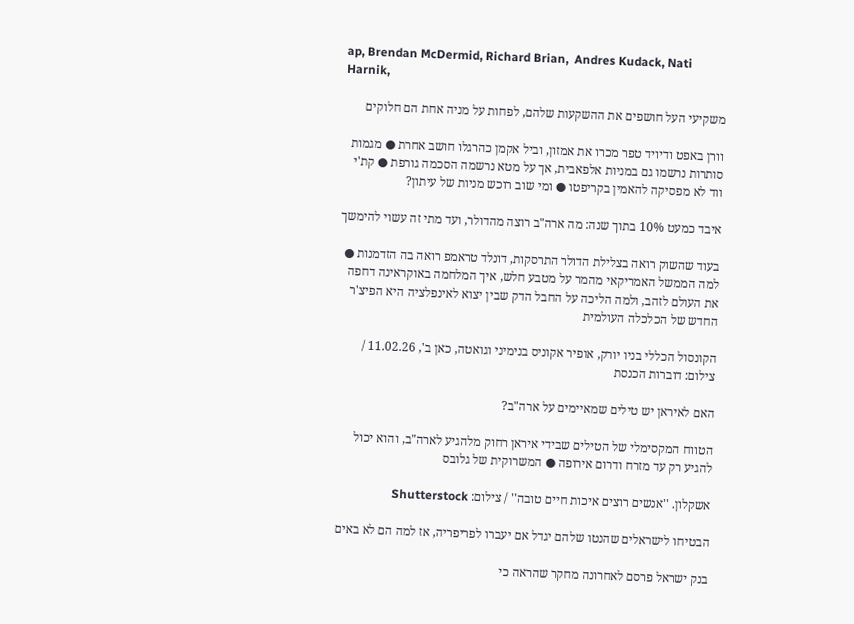ap, Brendan McDermid, Richard Brian,  Andres Kudack, Nati Harnik,

משקיעי העל חושפים את ההשקעות שלהם, לפחות על מניה אחת הם חלוקים

וורן באפט ודיויד טפר מכרו את אמזון, וביל אקמן כהרגלו חושב אחרת ● מגמות סותרות נרשמו גם במניות אלפאבית, אך על מטא נרשמה הסכמה גורפת ● קת'י ווד לא מפסיקה להאמין בקריפטו ● ומי שוב רוכש מניות של עיתון?

איבד כמעט 10% בתוך שנה: מה ארה"ב רוצה מהדולר, ועד מתי זה עשוי להימשך

בעוד שהשוק רואה בצלילת הדולר התרסקות, דונלד טראמפ רואה בה הזדמנות ● למה הממשל האמריקאי מהמר על מטבע חלש, איך המלחמה באוקראינה דחפה את העולם לזהב, ולמה הליכה על החבל הדק שבין יצוא לאינפלציה היא הפיצ'ר החדש של הכלכלה העולמית

הקונסול הכללי בניו יורק, אופיר אקוניס בנימיני וגואטה, כאן ב', 11.02.26 / צילום: דוברות הכנסת

האם לאיראן יש טילים שמאיימים על ארה"ב?

הטווח המקסימלי של הטילים שבידי איראן רחוק מלהגיע לארה"ב, והוא יכול להגיע רק עד מזרח ודרום אירופה ● המשרוקית של גלובס

אשקלון. ''אנשים רוצים איכות חיים טובה'' / צילום: Shutterstock

הבטיחו לישראלים שהנטו שלהם יגדל אם יעברו לפריפריה, אז למה הם לא באים

בנק ישראל פרסם לאחרונה מחקר שהראה כי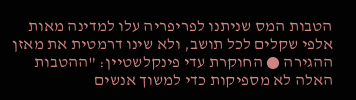הטבות המס שניתנו לפריפריה עלו למדינה מאות אלפי שקלים לכל תושב, ולא שינו דרמטית את מאזן ההגירה ● החוקרת עדי פינקלשטיין: "ההטבות האלה לא מספיקות כדי למשוך אנשים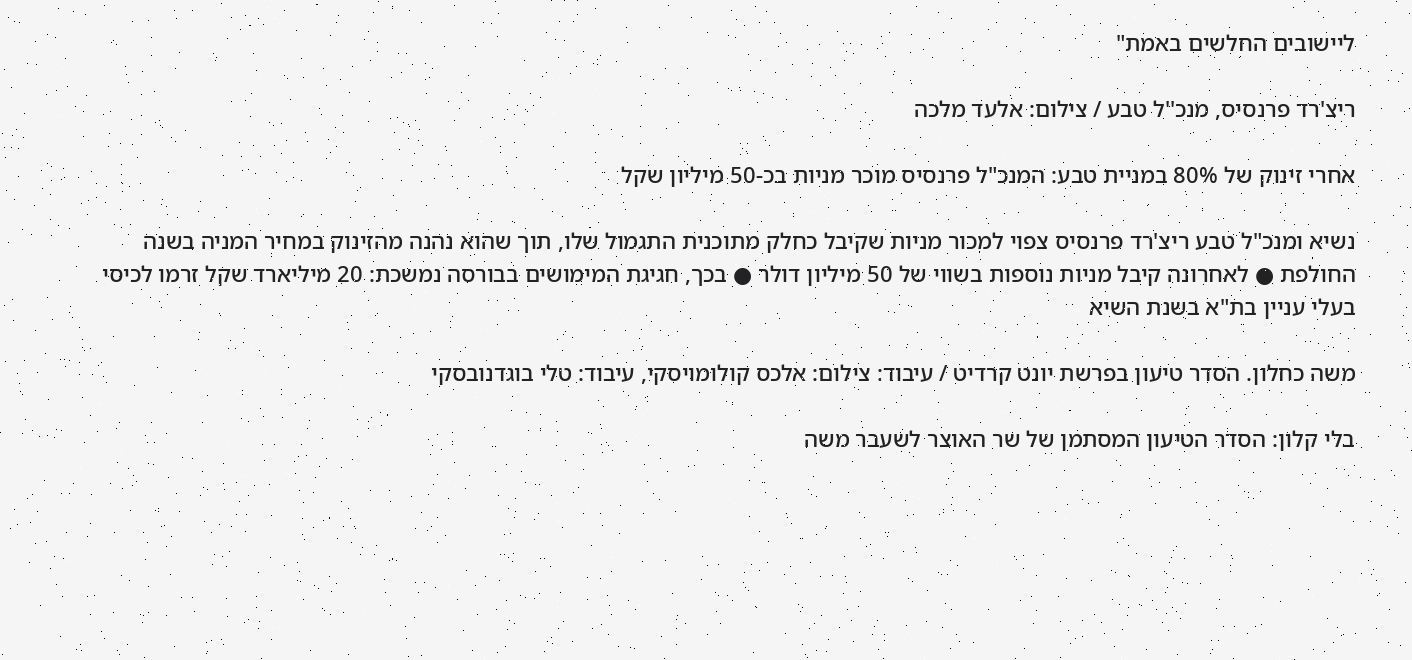ליישובים החלשים באמת"

ריצ'רד פרנסיס, מנכ''ל טבע / צילום: אלעד מלכה

אחרי זינוק של 80% במניית טבע: המנכ"ל פרנסיס מוכר מניות בכ-50 מיליון שקל

נשיא ומנכ"ל טבע ריצ'רד פרנסיס צפוי למכור מניות שקיבל כחלק מתוכנית התגמול שלו, תוך שהוא נהנה מהזינוק במחיר המניה בשנה החולפת ● לאחרונה קיבל מניות נוספות בשווי של 50 מיליון דולר ● בכך, חגיגת המימושים בבורסה נמשכת: 20 מיליארד שקל זרמו לכיסי בעלי עניין בת"א בשנת השיא

משה כחלון. הסדר טיעון בפרשת יונט קרדיט / עיבוד: צילום: אלכס קולומויסקי, עיבוד: טלי בוגדנובסקי

בלי קלון: הסדר הטיעון המסתמן של שר האוצר לשעבר משה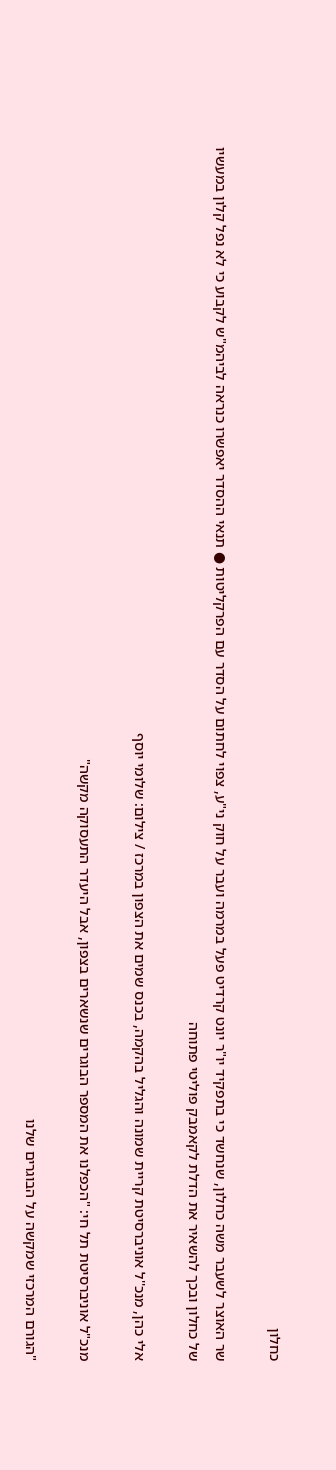כחלון

שר האוצר לשעבר משה כחלון, שנחשד כי בתפקיד יו"ר יונט קרדיט פעל במרמה ועבר על חוק ני"ע, צפוי לחתום על הסדר עם הפרקליטות ● תנאי ההסדר יאפשרו כנראה לביהמ"ש לקבוע כי לא נפל קלון במעשיו של כחלון ובכך להשאיר את הדלת לקאמבק פוליטי פתוחה

אלי כהן, מנכ''ל אוניברסיטת קריית שמונה והגליל בהקמה, בכנס שמים את הצפון במרכז / צילום: שלומי יוסף

מנכ"ל אוניברסיטת תל חי: "הכפלנו את המספר הבוגרים שנשארים בצפון, אבל היעדר התעסוקה מקשה"

"הגורם המרכזי שמקשה על הבוגרים שלנו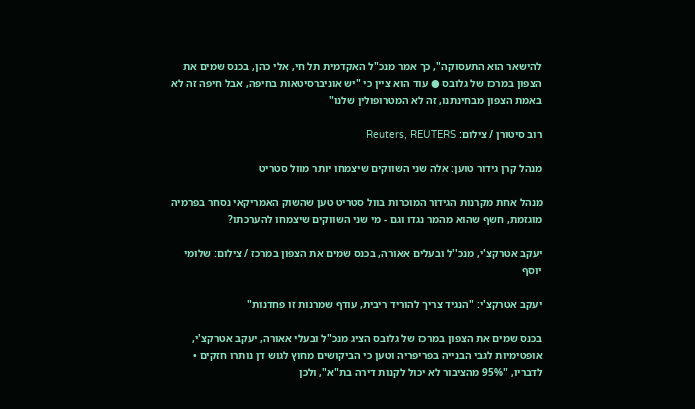להישאר הוא התעסוקה", כך אמר מנכ"ל האקדמית תל חי, אלי כהן, בכנס שמים את הצפון במרכז של גלובס ● עוד הוא ציין כי "יש אוניברסיטאות בחיפה, אבל חיפה זה לא באמת הצפון מבחינתנו, זה לא המטרופולין שלנו"

רוב סיטורן / צילום: Reuters, REUTERS

מנהל קרן גידור טוען: אלה שני השווקים שיצמחו יותר מוול סטריט

מנהל אחת מקרנות הגידור המוכרות בוול סטריט טען שהשוק האמריקאי נסחר בפרמיה מוגזמת, חשף שהוא מהמר נגדו וגם - מי שני השווקים שיצמחו להערכתו?

יעקב אטרקצ'י, מנכ''ל ובעלים אאורה, בכנס שמים את הצפון במרכז / צילום: שלומי יוסף

יעקב אטרקצ'י: "הנגיד צריך להוריד ריבית, עודף שמרנות זו פחדנות"

בכנס שמים את הצפון במרכז של גלובס הציג מנכ"ל ובעלי אאורה, יעקב אטרקצ'י, אופטימיות לגבי הבנייה בפריפריה וטען כי הביקושים מחוץ לגוש דן נותרו חזקים • לדבריו, "95% מהציבור לא יכול לקנות דירה בת"א", ולכן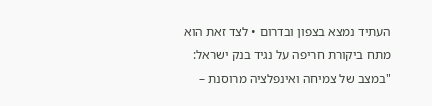העתיד נמצא בצפון ובדרום • לצד זאת הוא מתח ביקורת חריפה על נגיד בנק ישראל: "במצב של צמיחה ואינפלציה מרוסנת –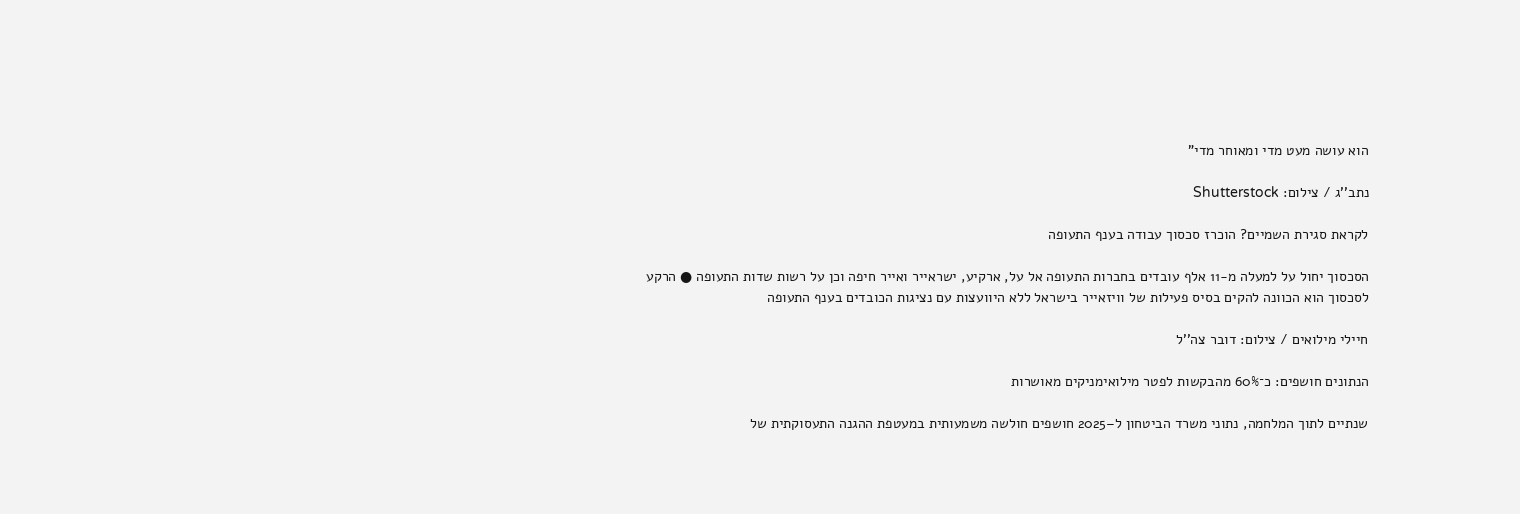הוא עושה מעט מדי ומאוחר מדי"

נתב''ג / צילום: Shutterstock

לקראת סגירת השמיים? הוכרז סכסוך עבודה בענף התעופה

הסכסוך יחול על למעלה מ-11 אלף עובדים בחברות התעופה אל על, ארקיע, ישראייר ואייר חיפה וכן על רשות שדות התעופה ● הרקע לסכסוך הוא הכוונה להקים בסיס פעילות של וויזאייר בישראל ללא היוועצות עם נציגות הכובדים בענף התעופה

חיילי מילואים / צילום: דובר צה''ל

הנתונים חושפים: כ־60% מהבקשות לפטר מילואימניקים מאושרות

שנתיים לתוך המלחמה, נתוני משרד הביטחון ל–2025 חושפים חולשה משמעותית במעטפת ההגנה התעסוקתית של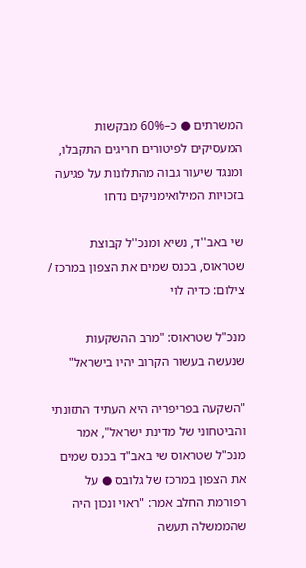המשרתים ● כ–60% מבקשות המעסיקים לפיטורים חריגים התקבלו, ומנגד שיעור גבוה מהתלונות על פגיעה בזכויות המילואימניקים נדחו

שי באב''ד, נשיא ומנכ''ל קבוצת שטראוס, בכנס שמים את הצפון במרכז / צילום: כדיה לוי

מנכ"ל שטראוס: "מרב ההשקעות שנעשה בעשור הקרוב יהיו בישראל"

"השקעה בפריפריה היא העתיד התזונתי והביטחוני של מדינת ישראל", אמר מנכ"ל שטראוס שי באב"ד בכנס שמים את הצפון במרכז של גלובס ● על רפורמת החלב אמר: "ראוי ונכון היה שהממשלה תעשה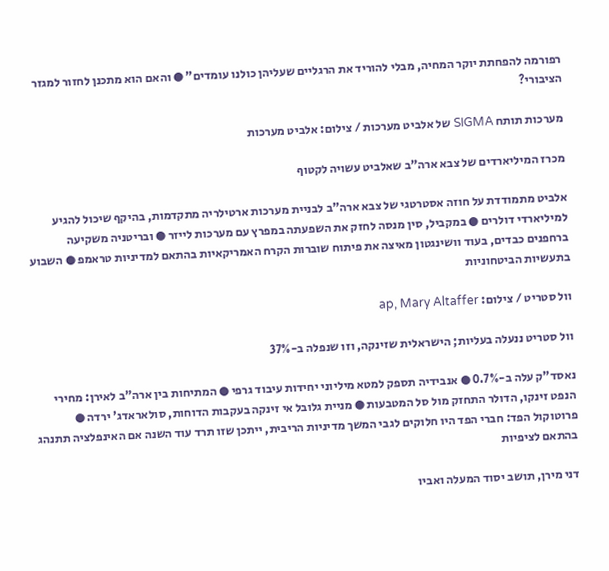רפורמה להפחתת יוקר המחיה, מבלי להוריד את הרגליים שעליהן כולנו עומדים" ● והאם הוא מתכנן לחזור למגזר הציבורי?

מערכות תותח SIGMA של אלביט מערכות / צילום: אלביט מערכות

מכרז המיליארדים של צבא ארה"ב שאלביט עשויה לקטוף

אלביט מתמודדת על חוזה אסטרטגי של צבא ארה"ב לבניית מערכות ארטילריה מתקדמות, בהיקף שיכול להגיע למיליארדי דולרים ● במקביל, סין מנסה לחזק את השפעתה במפרץ עם מערכות לייזר ● ובריטניה משקיעה ברחפנים כבדים, בעוד וושינגטון מאיצה את פיתוח שוברות הקרח האמריקאיות בהתאם למדיניות טראמפ ● השבוע בתעשיות הביטחוניות

וול סטריט / צילום: ap, Mary Altaffer

וול סטריט ננעלה בעליות; הישראלית שזינקה, וזו שנפלה ב-37%

נאסד"ק עלה ב-0.7% ● אנבידיה תספק למטא מיליוני יחידות עיבוד גרפי ● המתיחות בין ארה"ב לאירן: מחירי הנפט זינקו, הדולר התחזק מול סל המטבעות ● מניית גלובל אי זינקה בעקבות הדוחות, סולאראדג' ירדה ● פרוטוקול הפד: חברי הפד היו חלוקים לגבי המשך מדיניות הריבית, ייתכן שזו תרד עוד השנה אם האינפלציה תתנהג בהתאם לציפיות

דני מירן, תושב יסוד המעלה ואביו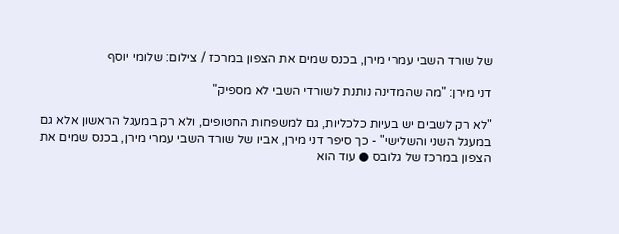של שורד השבי עמרי מירן, בכנס שמים את הצפון במרכז / צילום: שלומי יוסף

דני מירן: "מה שהמדינה נותנת לשורדי השבי לא מספיק"

"לא רק לשבים יש בעיות כלכליות, גם למשפחות החטופים, ולא רק במעגל הראשון אלא גם במעגל השני והשלישי" - כך סיפר דני מירן, אביו של שורד השבי עמרי מירן, בכנס שמים את הצפון במרכז של גלובס ● עוד הוא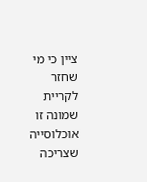ציין כי מי שחזר לקריית שמונה זו אוכלוסייה שצריכה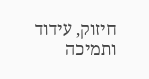חיזוק, עידוד ותמיכה